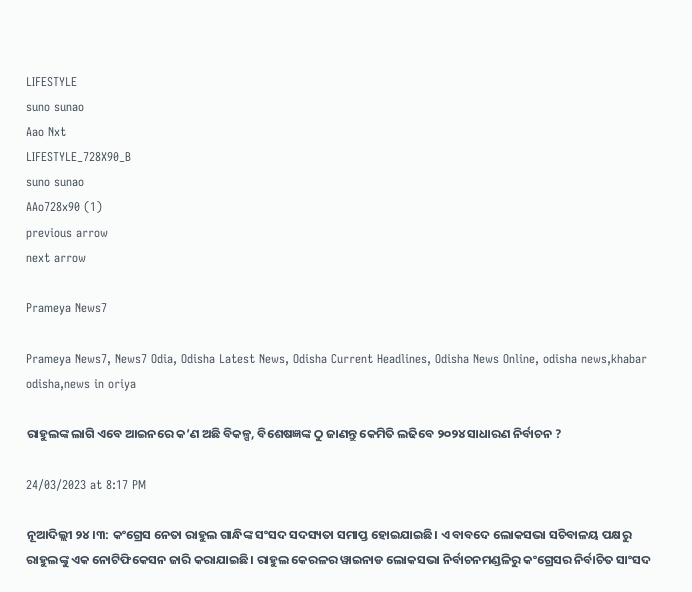LIFESTYLE
suno sunao
Aao Nxt
LIFESTYLE_728X90_B
suno sunao
AAo728x90 (1)
previous arrow
next arrow

Prameya News7

Prameya News7, News7 Odia, Odisha Latest News, Odisha Current Headlines, Odisha News Online, odisha news,khabar odisha,news in oriya

ରାହୁଲଙ୍କ ଲାଗି ଏବେ ଆଇନରେ କ’ଣ ଅଛି ବିକଳ୍ପ, ବିଶେଷଜ୍ଞଙ୍କ ଠୁ ଜାଣନ୍ତୁ କେମିତି ଲଢିବେ ୨୦୨୪ ସାଧାରଣ ନିର୍ବାଚନ ?

24/03/2023 at 8:17 PM

ନୂଆଦିଲ୍ଲୀ ୨୪।୩: କଂଗ୍ରେସ ନେତା ରାହୁଲ ଗାନ୍ଧିଙ୍କ ସଂସଦ ସଦସ୍ୟତା ସମାପ୍ତ ହୋଇଯାଇଛି। ଏ ବାବଦେ ଲୋକସଭା ସଚିବାଳୟ ପକ୍ଷରୁ ରାହୁଲଙ୍କୁ ଏକ ନୋଟିଫିକେସନ ଜାରି କରାଯାଇଛି। ରାହୁଲ କେରଳର ୱାଇନାଡ ଲୋକସଭା ନିର୍ବାଚନମଣ୍ଡଳିରୁ କଂଗ୍ରେସର ନିର୍ବାଚିତ ସାଂସଦ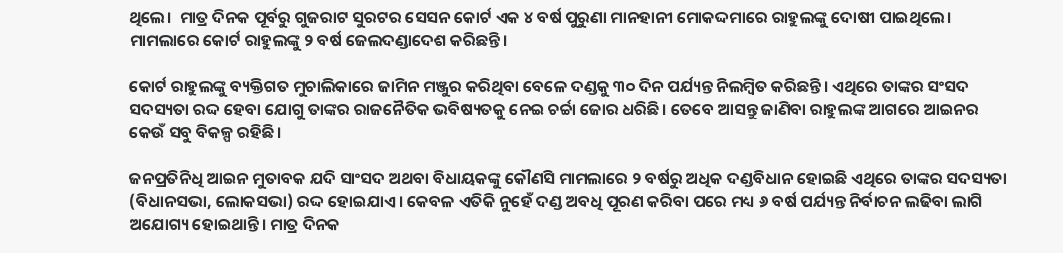ଥିଲେ।  ମାତ୍ର ଦିନକ ପୂର୍ବରୁ ଗୁଜରାଟ ସୁରଟର ସେସନ କୋର୍ଟ ଏକ ୪ ବର୍ଷ ପୁରୁଣା ମାନହାନୀ ମୋକଦ୍ଦମାରେ ରାହୁଲଙ୍କୁ ଦୋଷୀ ପାଇଥିଲେ। ମାମଲାରେ କୋର୍ଟ ରାହୁଲଙ୍କୁ ୨ ବର୍ଷ ଜେଲଦଣ୍ଡାଦେଶ କରିଛନ୍ତି।

କୋର୍ଟ ରାହୁଲଙ୍କୁ ବ୍ୟକ୍ତିଗତ ମୁଚାଲିକାରେ ଜାମିନ ମଞ୍ଜୁର କରିଥିବା ବେଳେ ଦଣ୍ଡକୁ ୩୦ ଦିନ ପର୍ଯ୍ୟନ୍ତ ନିଲମ୍ବିତ କରିଛନ୍ତି। ଏଥିରେ ତାଙ୍କର ସଂସଦ ସଦସ୍ୟତା ରଦ୍ଦ ହେବା ଯୋଗୁ ତାଙ୍କର ରାଜନୈତିକ ଭବିଷ୍ୟତକୁ ନେଇ ଚର୍ଚ୍ଚା ଜୋର ଧରିଛି। ତେବେ ଆସନ୍ତୁ ଜାଣିବା ରାହୁଲଙ୍କ ଆଗରେ ଆଇନର କେଉଁ ସବୁ ବିକଳ୍ପ ରହିଛି।

ଜନପ୍ରତିନିଧି ଆଇନ ମୁତାବକ ଯଦି ସାଂସଦ ଅଥବା ବିଧାୟକଙ୍କୁ କୌଣସି ମାମଲାରେ ୨ ବର୍ଷରୁ ଅଧିକ ଦଣ୍ଡବିଧାନ ହୋଇଛି ଏଥିରେ ତାଙ୍କର ସଦସ୍ୟତା (ବିଧାନସଭା, ଲୋକସଭା) ରଦ୍ଦ ହୋଇଯାଏ। କେବଳ ଏତିକି ନୁହେଁ ଦଣ୍ଡ ଅବଧି ପୂରଣ କରିବା ପରେ ମଧ୍ୟ ୬ ବର୍ଷ ପର୍ଯ୍ୟନ୍ତ ନିର୍ବାଚନ ଲଢିବା ଲାଗି ଅଯୋଗ୍ୟ ହୋଇଥାନ୍ତି। ମାତ୍ର ଦିନକ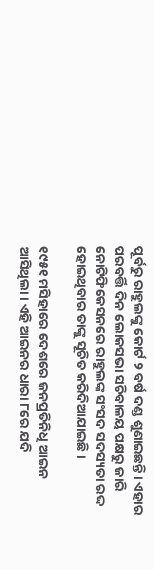ପୂର୍ବରୁ ରାହୁଲଙ୍କୁ କୋର୍ଟ ୨ ବର୍ଷ ଦଣ୍ଡ ଶୁଣାଇଛନ୍ତି। ଏହାର ପରବର୍ତ୍ତି ଦିନ ଲୋକସଭା ସଚିବାଳୟ ପକ୍ଷରୁ ଜାରି ନୋଟିଫିକେସନରେ ରାହୁଲଙ୍କ ସଂସଦ ସଦସ୍ୟତା ରଦ୍ଦ ହୋଇଥିବାର ତାଙ୍କୁ ସୂଚିତ କରିଦିଆଯାଇଛି।

୧୯୫୧ ମସିହାରେ ଦେଶରେ ଜନପ୍ରତିନିଧି ଆଇନ ଆସିଥିଲା। ଏହି ଆଇନର ଧାରା ୮ରେ ଯଦି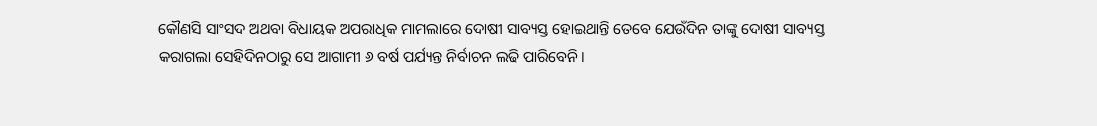କୌଣସି ସାଂସଦ ଅଥବା ବିଧାୟକ ଅପରାଧିକ ମାମଲାରେ ଦୋଷୀ ସାବ୍ୟସ୍ତ ହୋଇଥାନ୍ତି ତେବେ ଯେଉଁଦିନ ତାଙ୍କୁ ଦୋଷୀ ସାବ୍ୟସ୍ତ କରାଗଲା ସେହିଦିନଠାରୁ ସେ ଆଗାମୀ ୬ ବର୍ଷ ପର୍ଯ୍ୟନ୍ତ ନିର୍ବାଚନ ଲଢି ପାରିବେନି।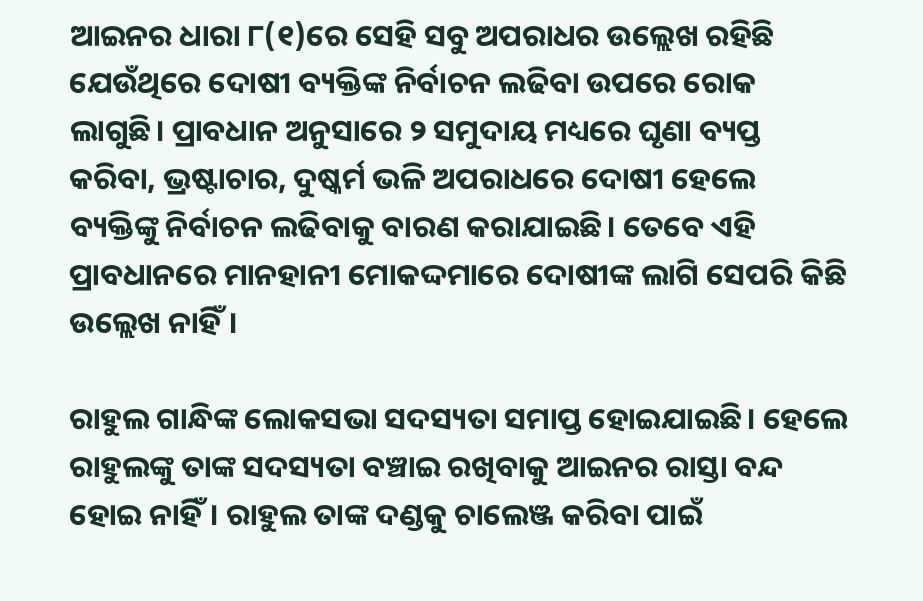ଆଇନର ଧାରା ୮(୧)ରେ ସେହି ସବୁ ଅପରାଧର ଉଲ୍ଲେଖ ରହିଛି ଯେଉଁଥିରେ ଦୋଷୀ ବ୍ୟକ୍ତିଙ୍କ ନିର୍ବାଚନ ଲଢିବା ଉପରେ ରୋକ ଲାଗୁଛି। ପ୍ରାବଧାନ ଅନୁସାରେ ୨ ସମୁଦାୟ ମଧ୍ୟରେ ଘୃଣା ବ୍ୟପ୍ତ କରିବା, ଭ୍ରଷ୍ଟାଚାର, ଦୁଷ୍କର୍ମ ଭଳି ଅପରାଧରେ ଦୋଷୀ ହେଲେ ବ୍ୟକ୍ତିଙ୍କୁ ନିର୍ବାଚନ ଲଢିବାକୁ ବାରଣ କରାଯାଇଛି। ତେବେ ଏହି ପ୍ରାବଧାନରେ ମାନହାନୀ ମୋକଦ୍ଦମାରେ ଦୋଷୀଙ୍କ ଲାଗି ସେପରି କିଛି ଉଲ୍ଲେଖ ନାହିଁ।

ରାହୁଲ ଗାନ୍ଧିଙ୍କ ଲୋକସଭା ସଦସ୍ୟତା ସମାପ୍ତ ହୋଇଯାଇଛି। ହେଲେ ରାହୁଲଙ୍କୁ ତାଙ୍କ ସଦସ୍ୟତା ବଞ୍ଚାଇ ରଖିବାକୁ ଆଇନର ରାସ୍ତା ବନ୍ଦ ହୋଇ ନାହିଁ। ରାହୁଲ ତାଙ୍କ ଦଣ୍ଡକୁ ଚାଲେଞ୍ଜ କରିବା ପାଇଁ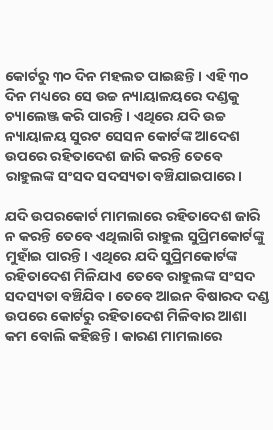କୋର୍ଟରୁ ୩୦ ଦିନ ମହଲତ ପାଇଛନ୍ତି। ଏହି ୩୦ ଦିନ ମଧ୍ୟରେ ସେ ଉଚ୍ଚ ନ୍ୟାୟାଳୟରେ ଦଣ୍ଡକୁ ଚ୍ୟାଲେଞ୍ଜ କରି ପାରନ୍ତି। ଏଥିରେ ଯଦି ଉଚ୍ଚ ନ୍ୟାୟାଳୟ ସୁରଟ ସେସନ କୋର୍ଟଙ୍କ ଆଦେଶ ଉପରେ ରହିତାଦେଶ ଜାରି କରନ୍ତି ତେବେ ରାହୁଲଙ୍କ ସଂସଦ ସଦସ୍ୟତା ବଞ୍ଚିଯାଇପାରେ।

ଯଦି ଉପରକୋର୍ଟ ମାମଲାରେ ରହିତାଦେଶ ଜାରି ନ କରନ୍ତି ତେବେ ଏଥିଲାଗି ରାହୁଲ ସୁପ୍ରିମକୋର୍ଟଙ୍କୁ ମୁହାଁଇ ପାରନ୍ତି। ଏଥିରେ ଯଦି ସୁପ୍ରିମକୋର୍ଟଙ୍କ ରହିତାଦେଶ ମିଳିଯାଏ ତେବେ ରାହୁଲଙ୍କ ସଂସଦ ସଦସ୍ୟତା ବଞ୍ଚିଯିବ। ତେବେ ଆଇନ ବିଷାରଦ ଦଣ୍ଡ ଉପରେ କୋର୍ଟରୁ ରହିତାଦେଶ ମିଳିବାର ଆଶା କମ ବୋଲି କହିଛନ୍ତି। କାରଣ ମାମଲାରେ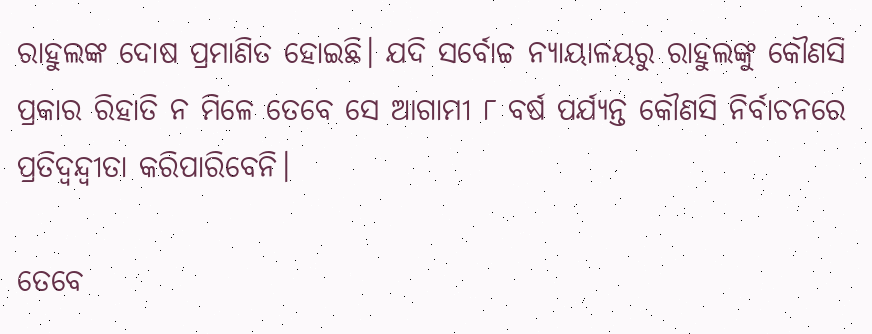ରାହୁଲଙ୍କ ଦୋଷ ପ୍ରମାଣିତ ହୋଇଛି। ଯଦି ସର୍ବୋଚ୍ଚ ନ୍ୟାୟାଳୟରୁ ରାହୁଲଙ୍କୁ କୌଣସି ପ୍ରକାର ରିହାତି ନ ମିଳେ ତେବେ ସେ ଆଗାମୀ ୮ ବର୍ଷ ପର୍ଯ୍ୟନ୍ତ କୌଣସି ନିର୍ବାଚନରେ ପ୍ରତିଦ୍ୱନ୍ଦ୍ୱୀତା କରିପାରିବେନି।

ତେବେ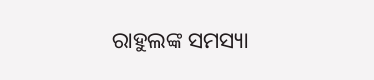ରାହୁଲଙ୍କ ସମସ୍ୟା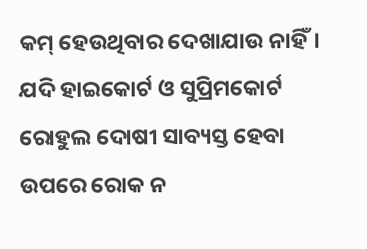କମ୍‌ ହେଉଥିବାର ଦେଖାଯାଉ ନାହିଁ। ଯଦି ହାଇକୋର୍ଟ ଓ ସୁପ୍ରିମକୋର୍ଟ ରୋହୁଲ ଦୋଷୀ ସାବ୍ୟସ୍ତ ହେବା ଉପରେ ରୋକ ନ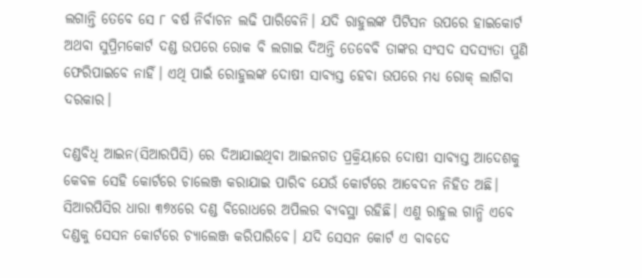ଲଗାନ୍ତି ତେବେ ସେ ୮ ବର୍ଷ ନିର୍ବାଚନ ଲଢି ପାରିବେନି। ଯଦି ରାହୁଲଙ୍କ ପିଟିସନ ଉପରେ ହାଇକୋର୍ଟ ଅଥବା ସୁପ୍ରିମକୋର୍ଟ ଦଣ୍ଡ ଉପରେ ରୋକ ବି ଲଗାଇ ଦିଅନ୍ତି ତେବେବି ତାଙ୍କର ସଂସଦ ସଦସ୍ୟତା ପୁଣି ଫେରିପାଇବେ ନାହିଁ। ଏଥି ପାଇଁ ରୋହୁଲଙ୍କ ଦୋଷୀ ସାବ୍ୟସ୍ତ ହେବା ଉପରେ ମଧ୍ୟ ରୋକ୍ ଲାଗିବା ଦରକାର।

ଦଣ୍ଡବିଧି ଆଇନ(ସିଆରପିସି) ରେ ଦିଆଯାଇଥିବା ଆଇନଗତ ପ୍ରକ୍ରିୟାରେ ଦୋଷୀ ସାବ୍ୟସ୍ତ ଆଦେଶକୁ କେବଳ ସେହି କୋର୍ଟରେ ଚାଲେଞ୍ଜ କରାଯାଇ ପାରିବ ଯେଉଁ କୋର୍ଟରେ ଆବେଦନ ନିହିତ ଅଛି। ସିଆରପିସିର ଧାରା ୩୭୪ରେ ଦଣ୍ଡ ବିରୋଧରେ ଅପିଲର ବ୍ୟବସ୍ଥା ରହିଛି। ଏଣୁ ରାହୁଲ ଗାନ୍ଧି ଏବେ ଦଣ୍ଡକୁ ସେସନ କୋର୍ଟରେ ଚ୍ୟାଲେଞ୍ଜ କରିପାରିବେ। ଯଦି ସେସନ କୋର୍ଟ ଏ ବାବଦେ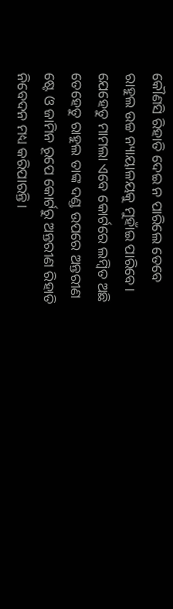କୌଣସି ରିହାତି ଦେଇ ନ ପାରିଲେ ତେବେ ରାହୁଲ ଉଚ୍ଚ ନ୍ୟାୟାଳୟକୁ ମୁହାଁଇ ପାରିବେ। ଯେହେତୁ ମାମଲା ଏବେ କୋର୍ଟରେ ଲମ୍ବିତ ଅଛି ତେହେତୁ ରାହୁଲ ତାଙ୍କ ଦଣ୍ଡ ଉପରେ ଅନ୍ତରୀଣ ଷ୍ଟେ ଓ ଜାମିନ ରୂପେ କୋର୍ଟରୁ ଅନ୍ତରୀଣ ରିହାତି ନିବେଦନ ମଧ୍ୟ କରିପାରନ୍ତି।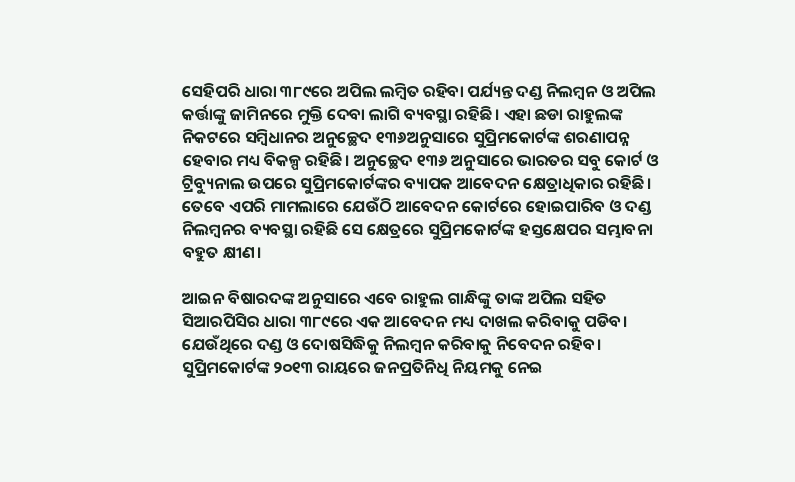ସେହିପରି ଧାରା ୩୮୯ରେ ଅପିଲ ଲମ୍ବିତ ରହିବା ପର୍ଯ୍ୟନ୍ତ ଦଣ୍ଡ ନିଲମ୍ବନ ଓ ଅପିଲ କର୍ତ୍ତାଙ୍କୁ ଜାମିନରେ ମୁକ୍ତି ଦେବା ଲାଗି ବ୍ୟବସ୍ଥା ରହିଛି। ଏହା ଛଡା ରାହୁଲଙ୍କ ନିକଟରେ ସମ୍ବିଧାନର ଅନୁଚ୍ଛେଦ ୧୩୬ଅନୁସାରେ ସୁପ୍ରିମକୋର୍ଟଙ୍କ ଶରଣାପନ୍ନ ହେବାର ମଧ୍ୟ ବିକଳ୍ପ ରହିଛି। ଅନୁଚ୍ଛେଦ ୧୩୬ ଅନୁସାରେ ଭାରତର ସବୁ କୋର୍ଟ ଓ ଟ୍ରିବ୍ୟୁନାଲ ଉପରେ ସୁପ୍ରିମକୋର୍ଟଙ୍କର ବ୍ୟାପକ ଆବେଦନ କ୍ଷେତ୍ରାଧିକାର ରହିଛି।  ତେବେ ଏପରି ମାମଲାରେ ଯେଉଁଠି ଆବେଦନ କୋର୍ଟରେ ହୋଇପାରିବ ଓ ଦଣ୍ଡ ନିଲମ୍ବନର ବ୍ୟବସ୍ଥା ରହିଛି ସେ କ୍ଷେତ୍ରରେ ସୁପ୍ରିମକୋର୍ଟଙ୍କ ହସ୍ତକ୍ଷେପର ସମ୍ଭାବନା ବହୁତ କ୍ଷୀଣ।

ଆଇନ ବିଷାରଦଙ୍କ ଅନୁସାରେ ଏବେ ରାହୁଲ ଗାନ୍ଧିଙ୍କୁ ତାଙ୍କ ଅପିଲ ସହିତ ସିଆରପିସିର ଧାରା ୩୮୯ରେ ଏକ ଆବେଦନ ମଧ୍ୟ ଦାଖଲ କରିବାକୁ ପଡିବ। ଯେଉଁଥିରେ ଦଣ୍ଡ ଓ ଦୋଷସିଦ୍ଧିକୁ ନିଲମ୍ବନ କରିବାକୁ ନିବେଦନ ରହିବ। ସୁପ୍ରିମକୋର୍ଟଙ୍କ ୨୦୧୩ ରାୟରେ ଜନପ୍ରତିନିଧି ନିୟମକୁ ନେଇ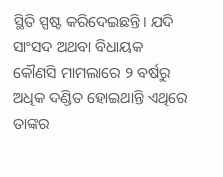ସ୍ଥିତି ସ୍ପଷ୍ଟ କରିଦେଇଛନ୍ତି। ଯଦି ସାଂସଦ ଅଥବା ବିଧାୟକ କୌଣସି ମାମଲାରେ ୨ ବର୍ଷରୁ ଅଧିକ ଦଣ୍ଡିତ ହୋଇଥାନ୍ତି ଏଥିରେ ତାଙ୍କର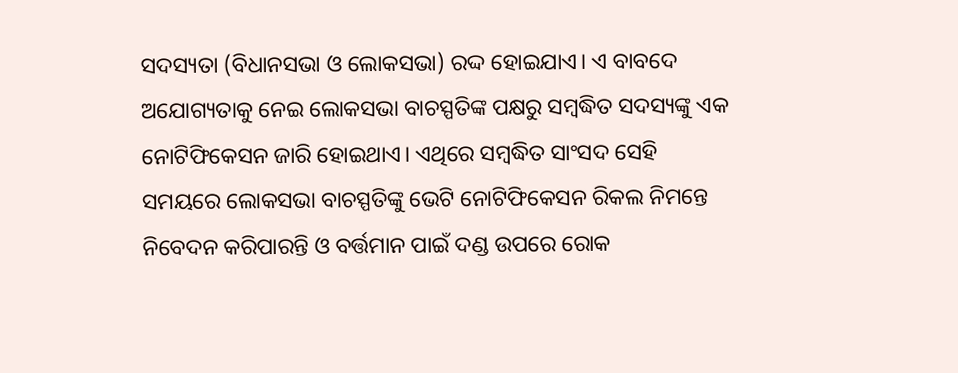ସଦସ୍ୟତା (ବିଧାନସଭା ଓ ଲୋକସଭା) ରଦ୍ଦ ହୋଇଯାଏ। ଏ ବାବଦେ ଅଯୋଗ୍ୟତାକୁ ନେଇ ଲୋକସଭା ବାଚସ୍ପତିଙ୍କ ପକ୍ଷରୁ ସମ୍ବଦ୍ଧିତ ସଦସ୍ୟଙ୍କୁ ଏକ ନୋଟିଫିକେସନ ଜାରି ହୋଇଥାଏ। ଏଥିରେ ସମ୍ବଦ୍ଧିତ ସାଂସଦ ସେହି ସମୟରେ ଲୋକସଭା ବାଚସ୍ପତିଙ୍କୁ ଭେଟି ନୋଟିଫିକେସନ ରିକଲ ନିମନ୍ତେ ନିବେଦନ କରିପାରନ୍ତି ଓ ବର୍ତ୍ତମାନ ପାଇଁ ଦଣ୍ଡ ଉପରେ ରୋକ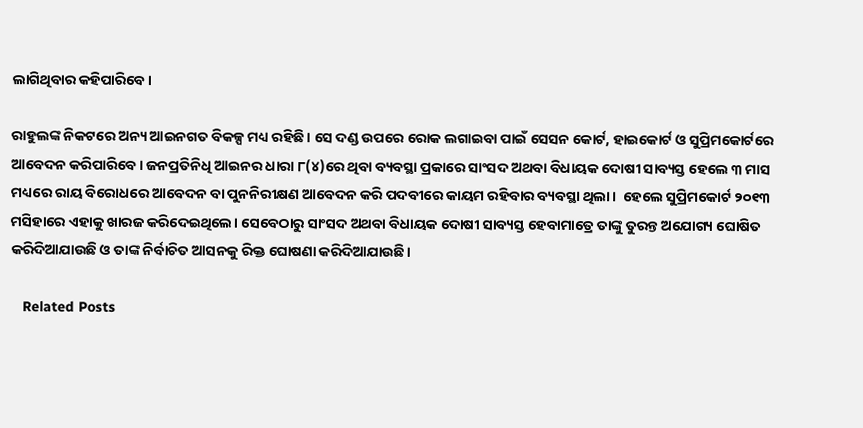ଲାଗିଥିବାର କହିପାରିବେ।

ରାହୁଲଙ୍କ ନିକଟରେ ଅନ୍ୟ ଆଇନଗତ ବିକଳ୍ପ ମଧ୍ୟ ରହିଛି। ସେ ଦଣ୍ଡ ଉପରେ ରୋକ ଲଗାଇବା ପାଇଁ ସେସନ କୋର୍ଟ, ହାଇକୋର୍ଟ ଓ ସୁପ୍ରିମକୋର୍ଟରେ ଆବେଦନ କରିପାରିବେ। ଜନପ୍ରତିନିଧି ଆଇନର ଧାରା ୮(୪)ରେ ଥିବା ବ୍ୟବସ୍ଥା ପ୍ରକାରେ ସାଂସଦ ଅଥବା ବିଧାୟକ ଦୋଷୀ ସାବ୍ୟସ୍ତ ହେଲେ ୩ ମାସ ମଧ୍ୟରେ ରାୟ ବିରୋଧରେ ଆବେଦନ ବା ପୁନନିରୀକ୍ଷଣ ଆବେଦନ କରି ପଦବୀରେ କାୟମ ରହିବାର ବ୍ୟବସ୍ଥା ଥିଲା।  ହେଲେ ସୁପ୍ରିମକୋର୍ଟ ୨୦୧୩ ମସିହାରେ ଏହାକୁ ଖାରଜ କରିଦେଇଥିଲେ। ସେବେଠାରୁ ସାଂସଦ ଅଥବା ବିଧାୟକ ଦୋଷୀ ସାବ୍ୟସ୍ତ ହେବାମାତ୍ରେ ତାଙ୍କୁ ତୁରନ୍ତ ଅଯୋଗ୍ୟ ଘୋଷିତ କରିଦିଆଯାଉଛି ଓ ତାଙ୍କ ନିର୍ବାଚିତ ଆସନକୁ ରିକ୍ତ ଘୋଷଣା କରିଦିଆଯାଉଛି।

   Related Posts